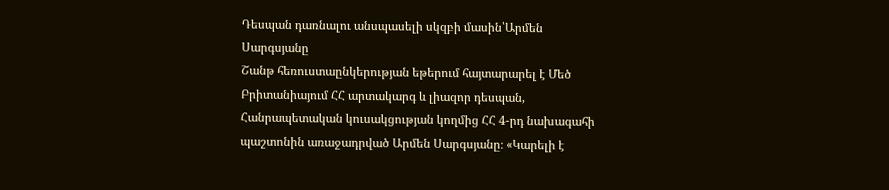Դեսպան դառնալու անսպասելի սկզբի մասին՝Արմեն Սարգսյանը
Շանթ հեռուստաընկերության եթերում հայտարարել է Մեծ Բրիտանիայում ՀՀ արտակարգ և լիազոր դեսպան, Հանրապետական կուսակցության կողմից ՀՀ 4-րդ նախագահի պաշտոնին առաջադրված Արմեն Սարգսյանը։ «Կարելի է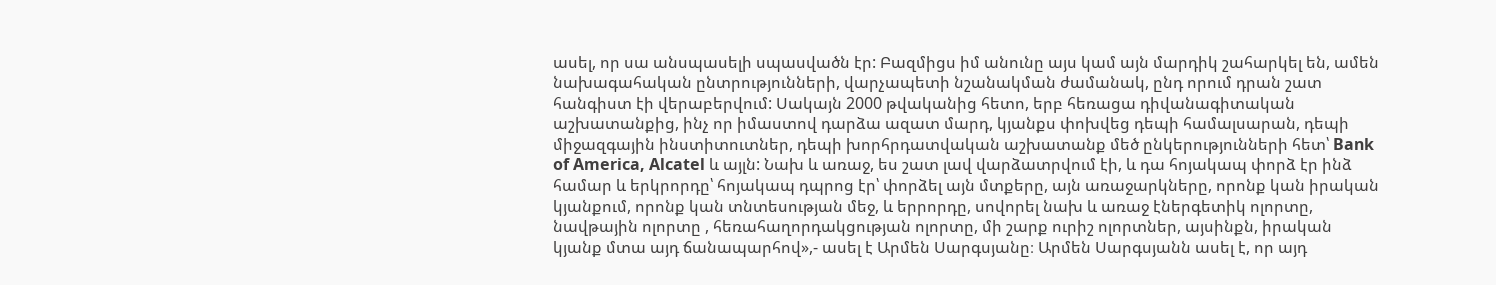ասել, որ սա անսպասելի սպասվածն էր: Բազմիցս իմ անունը այս կամ այն մարդիկ շահարկել են, ամեն նախագահական ընտրությունների, վարչապետի նշանակման ժամանակ, ընդ որում դրան շատ հանգիստ էի վերաբերվում: Սակայն 2000 թվականից հետո, երբ հեռացա դիվանագիտական աշխատանքից, ինչ որ իմաստով դարձա ազատ մարդ, կյանքս փոխվեց դեպի համալսարան, դեպի միջազգային ինստիտուտներ, դեպի խորհրդատվական աշխատանք մեծ ընկերությունների հետ՝ Bank of America, Alcatel և այլն: Նախ և առաջ, ես շատ լավ վարձատրվում էի, և դա հոյակապ փորձ էր ինձ համար և երկրորդը՝ հոյակապ դպրոց էր՝ փորձել այն մտքերը, այն առաջարկները, որոնք կան իրական կյանքում, որոնք կան տնտեսության մեջ, և երրորդը, սովորել նախ և առաջ էներգետիկ ոլորտը, նավթային ոլորտը , հեռահաղորդակցության ոլորտը, մի շարք ուրիշ ոլորտներ, այսինքն, իրական կյանք մտա այդ ճանապարհով»,- ասել է Արմեն Սարգսյանը։ Արմեն Սարգսյանն ասել է, որ այդ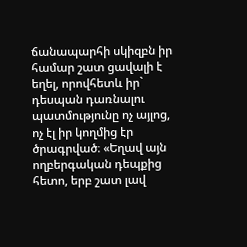ճանապարհի սկիզբն իր համար շատ ցավալի է եղել, որովհետև իր` դեսպան դառնալու պատմությունը ոչ այլոց, ոչ էլ իր կողմից էր ծրագրված։ «Եղավ այն ողբերգական դեպքից հետո, երբ շատ լավ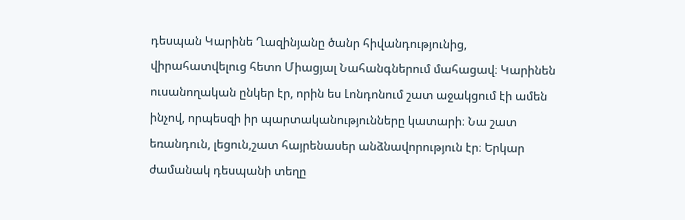դեսպան Կարինե Ղազինյանը ծանր հիվանդությունից, վիրահատվելուց հետո Միացյալ Նահանգներում մահացավ։ Կարինեն ուսանողական ընկեր էր, որին ես Լոնդոնում շատ աջակցում էի ամեն ինչով, որպեսզի իր պարտականությունները կատարի։ Նա շատ եռանդուն, լեցուն,շատ հայրենասեր անձնավորություն էր։ Երկար ժամանակ դեսպանի տեղը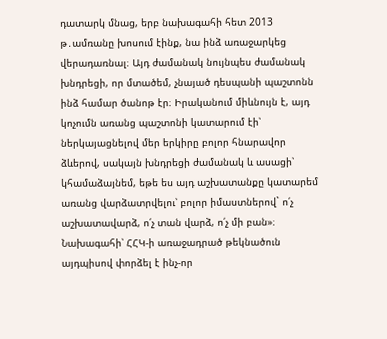դատարկ մնաց, երբ նախագահի հետ 2013 թ․ամռանը խոսում էինք, նա ինձ առաջարկեց վերադառնալ։ Այդ ժամանակ նույնպես ժամանակ խնդրեցի, որ մտածեմ, չնայած դեսպանի պաշտոնն ինձ համար ծանոթ էր։ Իրականում միևնույն է, այդ կոչումն առանց պաշտոնի կատարում էի՝ ներկայացնելով մեր երկիրը բոլոր հնարավոր ձևերով, սակայն խնդրեցի ժամանակ և ասացի՝ կհամաձայնեմ, եթե ես այդ աշխատանքը կատարեմ առանց վարձատրվելու՝ բոլոր իմաստներով` ո՛չ աշխատավարձ, ո՛չ տան վարձ, ո՛չ մի բան»։ Նախագահի՝ ՀՀԿ-ի առաջադրած թեկնածուն այդպիսով փորձել է ինչ-որ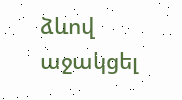ձևով աջակցել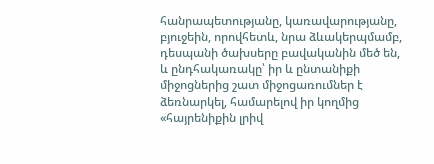հանրապետությանը, կառավարությանը, բյուջեին, որովհետև, նրա ձևակերպմամբ, դեսպանի ծախսերը բավականին մեծ են, և ընդհակառակը՝ իր և ընտանիքի միջոցներից շատ միջոցառումներ է ձեռնարկել, համարելով իր կողմից «հայրենիքին լրիվ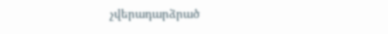չվերադարձրած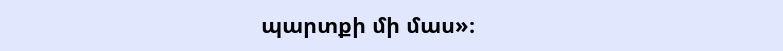պարտքի մի մաս»։